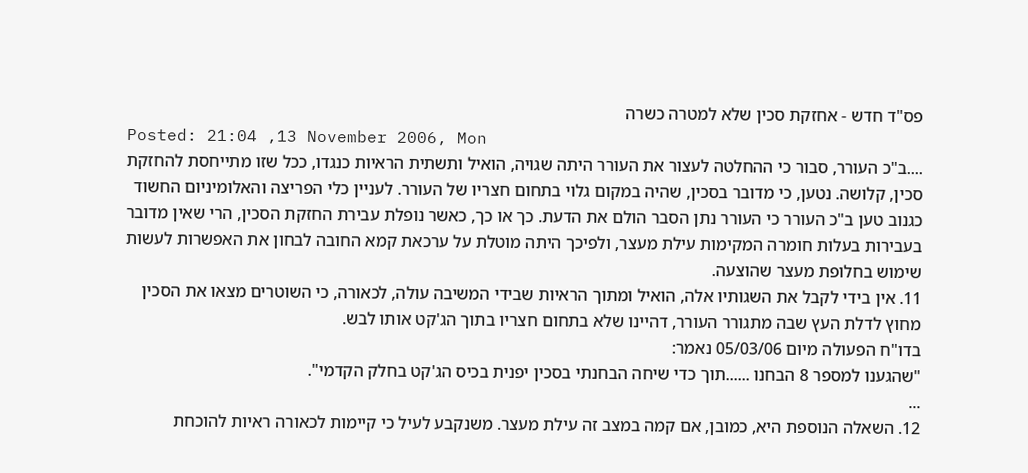פס"ד חדש - אחזקת סכין שלא למטרה כשרה
Posted: 21:04 ,13 November 2006, Mon
....ב"כ העורר, סבור כי ההחלטה לעצור את העורר היתה שגויה, הואיל ותשתית הראיות כנגדו, ככל שזו מתייחסת להחזקת סכין, קלושה. נטען, כי מדובר בסכין, שהיה במקום גלוי בתחום חצריו של העורר. לעניין כלי הפריצה והאלומיניום החשוד כגנוב טען ב"כ העורר כי העורר נתן הסבר הולם את הדעת. כך או כך, כאשר נופלת עבירת החזקת הסכין, הרי שאין מדובר בעבירות בעלות חומרה המקימות עילת מעצר, ולפיכך היתה מוטלת על ערכאת קמא החובה לבחון את האפשרות לעשות שימוש בחלופת מעצר שהוצעה.
11. אין בידי לקבל את השגותיו אלה, הואיל ומתוך הראיות שבידי המשיבה עולה, לכאורה, כי השוטרים מצאו את הסכין מחוץ לדלת העץ שבה מתגורר העורר, דהיינו שלא בתחום חצריו בתוך הג'קט אותו לבש.
בדו"ח הפעולה מיום 05/03/06 נאמר:
"שהגענו למספר 8 הבחנו ......תוך כדי שיחה הבחנתי בסכין יפנית בכיס הג'קט בחלק הקדמי".
...
12. השאלה הנוספת היא, כמובן, אם קמה במצב זה עילת מעצר. משנקבע לעיל כי קיימות לכאורה ראיות להוכחת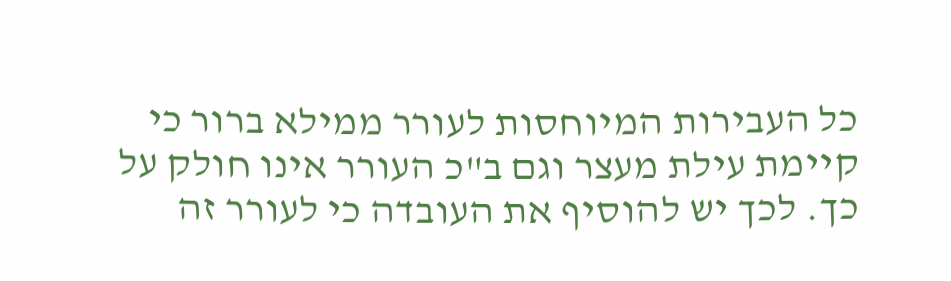כל העבירות המיוחסות לעורר ממילא ברור כי קיימת עילת מעצר וגם ב"כ העורר אינו חולק על כך. לכך יש להוסיף את העובדה כי לעורר זה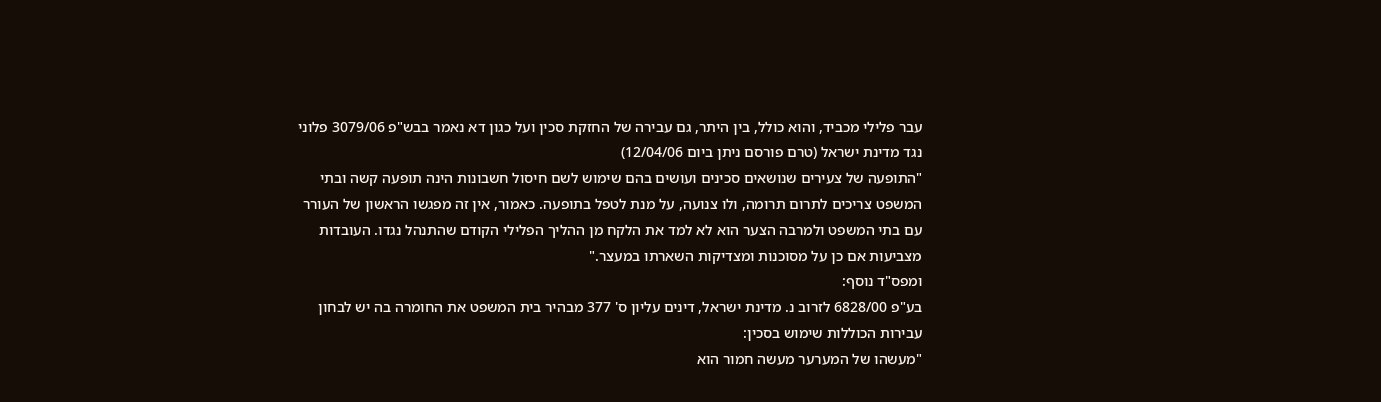עבר פלילי מכביד, והוא כולל, בין היתר, גם עבירה של החזקת סכין ועל כגון דא נאמר בבש"פ 3079/06 פלוני נגד מדינת ישראל (טרם פורסם ניתן ביום 12/04/06)
"התופעה של צעירים שנושאים סכינים ועושים בהם שימוש לשם חיסול חשבונות הינה תופעה קשה ובתי המשפט צריכים לתרום תרומה, ולו צנועה, על מנת לטפל בתופעה. כאמור, אין זה מפגשו הראשון של העורר עם בתי המשפט ולמרבה הצער הוא לא למד את הלקח מן ההליך הפלילי הקודם שהתנהל נגדו. העובדות מצביעות אם כן על מסוכנות ומצדיקות השארתו במעצר."
ומפס"ד נוסף:
בע"פ 6828/00 לזרוב נ. מדינת ישראל, דינים עליון ס' 377 מבהיר בית המשפט את החומרה בה יש לבחון עבירות הכוללות שימוש בסכין:
"מעשהו של המערער מעשה חמור הוא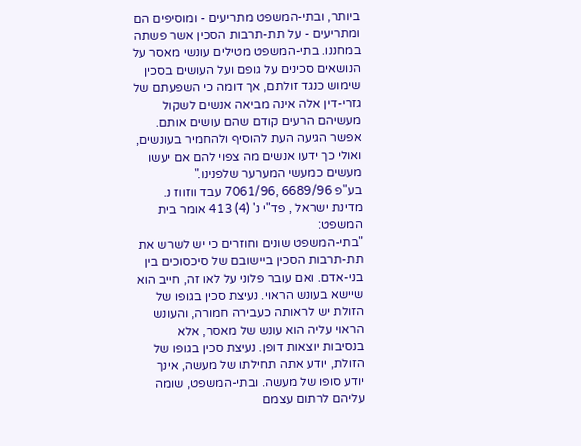ביותר, ובתי-המשפט מתריעים - ומוסיפים הם ומתריעים - על תת-תרבות הסכין אשר פשתה במחננו. בתי-המשפט מטילים עונשי מאסר על הנושאים סכינים על גופם ועל העושים בסכין שימוש כנגד זולתם, אך דומה כי השפעתם של גזרי-דין אלה אינה מביאה אנשים לשקול מעשיהם הרעים קודם שהם עושים אותם. אפשר הגיעה העת להוסיף ולהחמיר בעונשים, ואולי כך ידעו אנשים מה צפוי להם אם יעשו מעשים כמעשי המערער שלפנינו."
בע"פ 6689/96 ,7061/96 עבד ווזווז נ. מדינת ישראל , פד"י נ' (4) 413 אומר בית המשפט:
"בתי-המשפט שונים וחוזרים כי יש לשרש את תת-תרבות הסכין ביישובם של סיכסוכים בין בני-אדם. ואם עובר פלוני על לאו זה, חייב הוא שיישא בעונש הראוי. נעיצת סכין בגופו של הזולת יש לראותה כעבירה חמורה, והעונש הראוי עליה הוא עונש של מאסר, אלא בנסיבות יוצאות דופן. נעיצת סכין בגופו של הזולת, יודע אתה תחילתו של מעשה, אינך יודע סופו של מעשה. ובתי-המשפט, שומה עליהם לרתום עצמם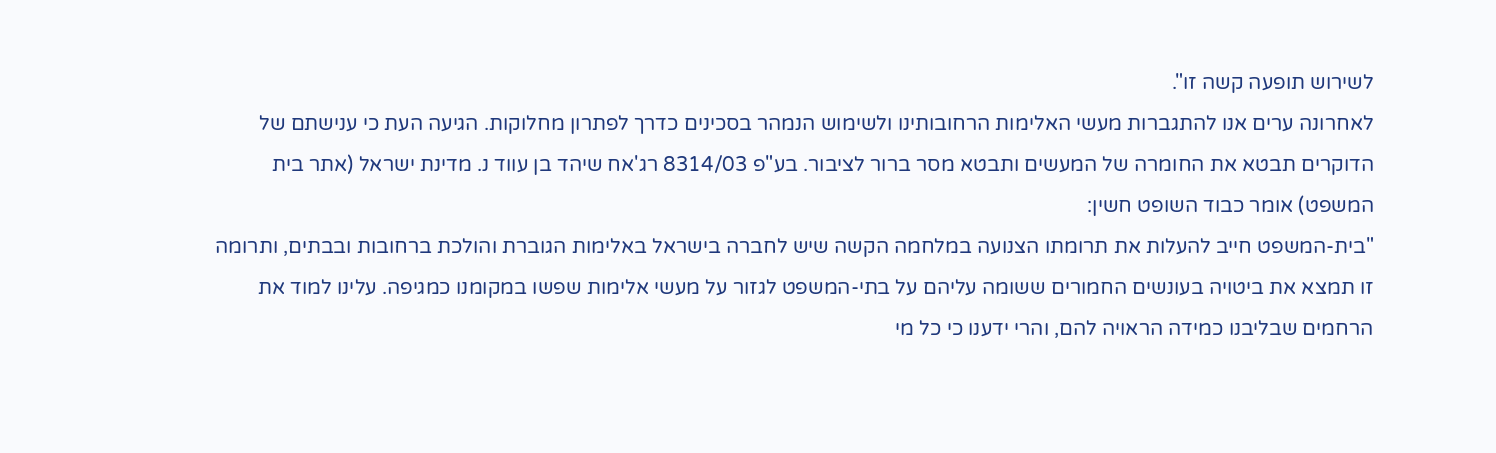לשירוש תופעה קשה זו".
לאחרונה ערים אנו להתגברות מעשי האלימות הרחובותינו ולשימוש הנמהר בסכינים כדרך לפתרון מחלוקות. הגיעה העת כי ענישתם של הדוקרים תבטא את החומרה של המעשים ותבטא מסר ברור לציבור. בע"פ 8314/03 רג'אח שיהד בן עווד נ. מדינת ישראל (אתר בית המשפט) אומר כבוד השופט חשין:
"בית-המשפט חייב להעלות את תרומתו הצנועה במלחמה הקשה שיש לחברה בישראל באלימות הגוברת והולכת ברחובות ובבתים, ותרומה זו תמצא את ביטויה בעונשים החמורים ששומה עליהם על בתי-המשפט לגזור על מעשי אלימות שפשו במקומנו כמגיפה. עלינו למוד את הרחמים שבליבנו כמידה הראויה להם, והרי ידענו כי כל מי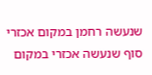שנעשה רחמן במקום אכזרי סוף שנעשה אכזרי במקום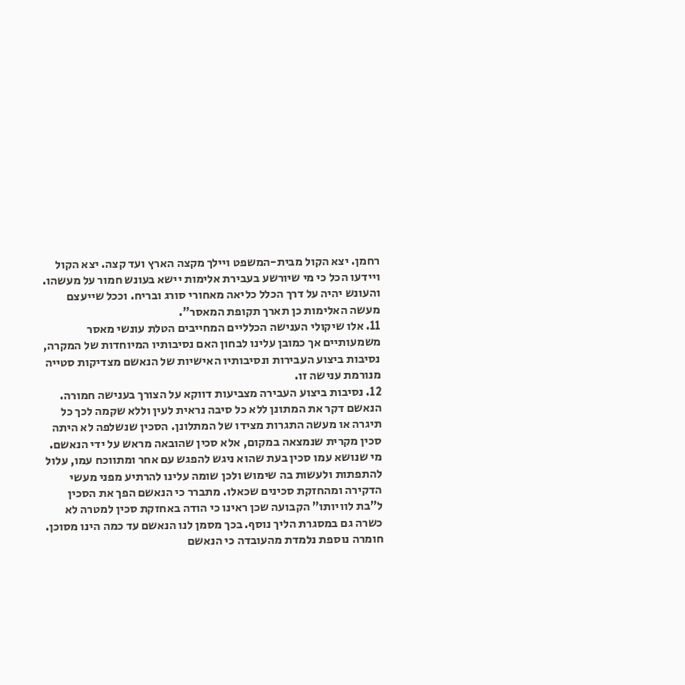רחמן. יצא הקול מבית-המשפט ויילך מקצה הארץ ועד קצה. יצא הקול ויידעו הכל כי מי שיורשע בעבירת אלימות יישא בעונש חמור על מעשהו. והעונש יהיה על דרך הכלל כליאה מאחורי סורג ובריח. וככל שייעצם מעשה האלימות כן תארך תקופת המאסר".
11. אלו שיקולי הענישה הכלליים המחייבים הטלת עונשי מאסר משמעותיים אך כמובן עלינו לבחון האם נסיבותיו המיוחדות של המקרה, נסיבות ביצוע העבירות ונסיבותיו האישיות של הנאשם מצדיקות סטייה מנורמת ענישה זו.
12. נסיבות ביצוע העבירה מצביעות דווקא על הצורך בענישה חמורה. הנאשם דקר את המתונן ללא כל סיבה נראית לעין וללא שקמה לכך כל תיגרה או מעשה התגרות מצידו של המתלונן. הסכין שנשלפה לא היתה סכין מקרית שנמצאה במקום, אלא סכין שהובאה מראש על ידי הנאשם. מי שנושא עמו סכין בעת שהוא ניגש להפגש עם אחר ומתווכח עמו, עלול להתפתות ולעשות בה שימוש ולכן שומה עלינו להרתיע מפני מעשי הדקירה ומהחזקת סכינים שכאלו. מתברר כי הנאשם הפך את הסכין ל"בת לוויותו" הקבועה שכן ראינו כי הודה באחזקת סכין למטרה לא כשרה גם במסגרת הליך נוסף. בכך מסמן לנו הנאשם עד כמה הינו מסוכן.
חומרה נוספת נלמדת מהעובדה כי הנאשם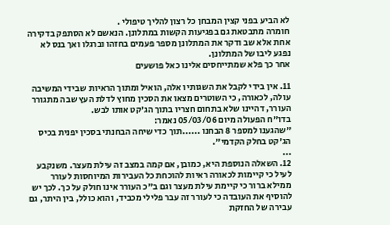לא הביע בפני קצין המבחן כל רצון להליך טיפולי .
חומרה מתבטאת גם בפגיעות הקשות במתלונן. הנאשם לא הסתפק בדקירה אחת אלא שב ודקר את המתלונן מספר פעמים בחזהו וברגלו ואך בנס לא נפגע ליבו של המתלונן.
אחר כך פלא שמתייחסים אלינו כאל פושעים

11. אין בידי לקבל את השגותיו אלה, הואיל ומתוך הראיות שבידי המשיבה עולה, לכאורה, כי השוטרים מצאו את הסכין מחוץ לדלת העץ שבה מתגורר העורר, דהיינו שלא בתחום חצריו בתוך הג'קט אותו לבש.
בדו"ח הפעולה מיום 05/03/06 נאמר:
"שהגענו למספר 8 הבחנו ......תוך כדי שיחה הבחנתי בסכין יפנית בכיס הג'קט בחלק הקדמי".
...
12. השאלה הנוספת היא, כמובן, אם קמה במצב זה עילת מעצר. משנקבע לעיל כי קיימות לכאורה ראיות להוכחת כל העבירות המיוחסות לעורר ממילא ברור כי קיימת עילת מעצר וגם ב"כ העורר אינו חולק על כך. לכך יש להוסיף את העובדה כי לעורר זה עבר פלילי מכביד, והוא כולל, בין היתר, גם עבירה של החזקת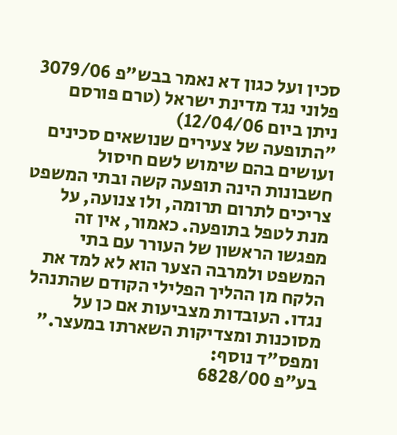סכין ועל כגון דא נאמר בבש"פ 3079/06 פלוני נגד מדינת ישראל (טרם פורסם ניתן ביום 12/04/06)
"התופעה של צעירים שנושאים סכינים ועושים בהם שימוש לשם חיסול חשבונות הינה תופעה קשה ובתי המשפט צריכים לתרום תרומה, ולו צנועה, על מנת לטפל בתופעה. כאמור, אין זה מפגשו הראשון של העורר עם בתי המשפט ולמרבה הצער הוא לא למד את הלקח מן ההליך הפלילי הקודם שהתנהל נגדו. העובדות מצביעות אם כן על מסוכנות ומצדיקות השארתו במעצר."
ומפס"ד נוסף:
בע"פ 6828/00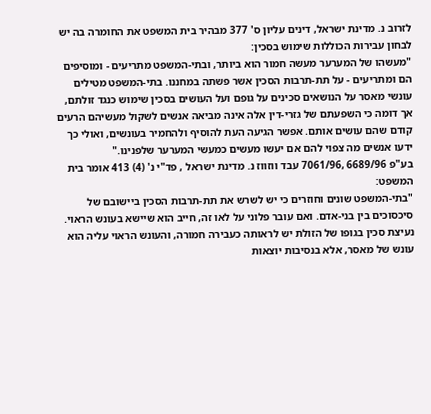לזרוב נ. מדינת ישראל, דינים עליון ס' 377 מבהיר בית המשפט את החומרה בה יש לבחון עבירות הכוללות שימוש בסכין:
"מעשהו של המערער מעשה חמור הוא ביותר, ובתי-המשפט מתריעים - ומוסיפים הם ומתריעים - על תת-תרבות הסכין אשר פשתה במחננו. בתי-המשפט מטילים עונשי מאסר על הנושאים סכינים על גופם ועל העושים בסכין שימוש כנגד זולתם, אך דומה כי השפעתם של גזרי-דין אלה אינה מביאה אנשים לשקול מעשיהם הרעים קודם שהם עושים אותם. אפשר הגיעה העת להוסיף ולהחמיר בעונשים, ואולי כך ידעו אנשים מה צפוי להם אם יעשו מעשים כמעשי המערער שלפנינו."
בע"פ 6689/96 ,7061/96 עבד ווזווז נ. מדינת ישראל , פד"י נ' (4) 413 אומר בית המשפט:
"בתי-המשפט שונים וחוזרים כי יש לשרש את תת-תרבות הסכין ביישובם של סיכסוכים בין בני-אדם. ואם עובר פלוני על לאו זה, חייב הוא שיישא בעונש הראוי. נעיצת סכין בגופו של הזולת יש לראותה כעבירה חמורה, והעונש הראוי עליה הוא עונש של מאסר, אלא בנסיבות יוצאות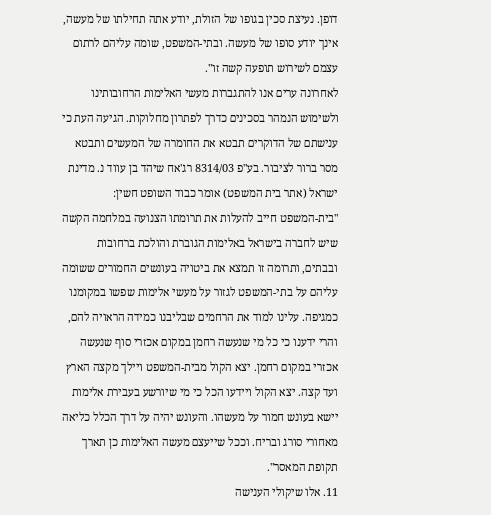דופן. נעיצת סכין בגופו של הזולת, יודע אתה תחילתו של מעשה, אינך יודע סופו של מעשה. ובתי-המשפט, שומה עליהם לרתום עצמם לשירוש תופעה קשה זו".
לאחרונה ערים אנו להתגברות מעשי האלימות הרחובותינו ולשימוש הנמהר בסכינים כדרך לפתרון מחלוקות. הגיעה העת כי ענישתם של הדוקרים תבטא את החומרה של המעשים ותבטא מסר ברור לציבור. בע"פ 8314/03 רג'אח שיהד בן עווד נ. מדינת ישראל (אתר בית המשפט) אומר כבוד השופט חשין:
"בית-המשפט חייב להעלות את תרומתו הצנועה במלחמה הקשה שיש לחברה בישראל באלימות הגוברת והולכת ברחובות ובבתים, ותרומה זו תמצא את ביטויה בעונשים החמורים ששומה עליהם על בתי-המשפט לגזור על מעשי אלימות שפשו במקומנו כמגיפה. עלינו למוד את הרחמים שבליבנו כמידה הראויה להם, והרי ידענו כי כל מי שנעשה רחמן במקום אכזרי סוף שנעשה אכזרי במקום רחמן. יצא הקול מבית-המשפט ויילך מקצה הארץ ועד קצה. יצא הקול ויידעו הכל כי מי שיורשע בעבירת אלימות יישא בעונש חמור על מעשהו. והעונש יהיה על דרך הכלל כליאה מאחורי סורג ובריח. וככל שייעצם מעשה האלימות כן תארך תקופת המאסר".
11. אלו שיקולי הענישה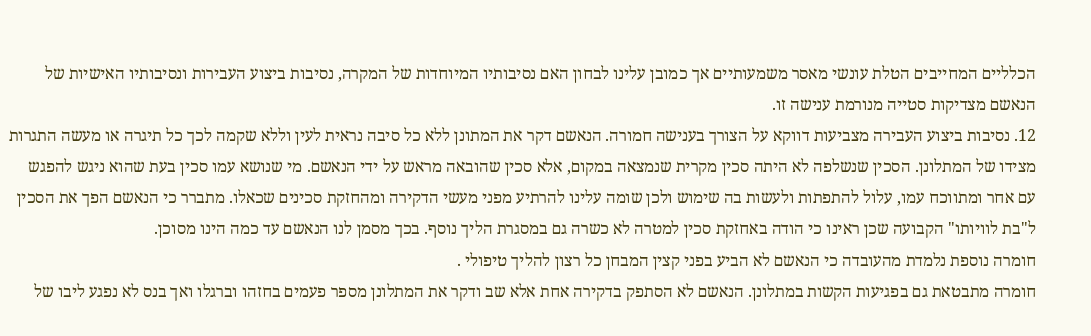הכלליים המחייבים הטלת עונשי מאסר משמעותיים אך כמובן עלינו לבחון האם נסיבותיו המיוחדות של המקרה, נסיבות ביצוע העבירות ונסיבותיו האישיות של הנאשם מצדיקות סטייה מנורמת ענישה זו.
12. נסיבות ביצוע העבירה מצביעות דווקא על הצורך בענישה חמורה. הנאשם דקר את המתונן ללא כל סיבה נראית לעין וללא שקמה לכך כל תיגרה או מעשה התגרות מצידו של המתלונן. הסכין שנשלפה לא היתה סכין מקרית שנמצאה במקום, אלא סכין שהובאה מראש על ידי הנאשם. מי שנושא עמו סכין בעת שהוא ניגש להפגש עם אחר ומתווכח עמו, עלול להתפתות ולעשות בה שימוש ולכן שומה עלינו להרתיע מפני מעשי הדקירה ומהחזקת סכינים שכאלו. מתברר כי הנאשם הפך את הסכין ל"בת לוויותו" הקבועה שכן ראינו כי הודה באחזקת סכין למטרה לא כשרה גם במסגרת הליך נוסף. בכך מסמן לנו הנאשם עד כמה הינו מסוכן.
חומרה נוספת נלמדת מהעובדה כי הנאשם לא הביע בפני קצין המבחן כל רצון להליך טיפולי .
חומרה מתבטאת גם בפגיעות הקשות במתלונן. הנאשם לא הסתפק בדקירה אחת אלא שב ודקר את המתלונן מספר פעמים בחזהו וברגלו ואך בנס לא נפגע ליבו של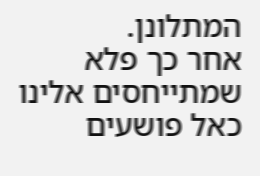המתלונן.
אחר כך פלא שמתייחסים אלינו כאל פושעים